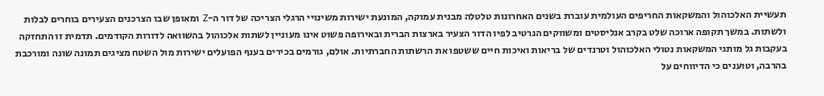תעשיית האלכוהול והמשקאות החריפים העולמית עוברת בשנים האחרונות טלטלה מבנית עמוקה, המונעת ישירות משינויי הרגלי הצריכה של דור ה-Z ומאופן שבו הצרכנים הצעירים בוחרים לבלות ולשתות. במשך תקופה ארוכה שלט בקרב אנליסטים ומשווקים הנרטיב לפיו הדור הצעיר בארצות הברית ובאירופה פשוט אינו מעוניין לשתות אלכוהול בהשוואה לדורות הקודמים. תדמית זו התחזקה בעקבות גל מותגי המשקאות נטולי האלכוהול וטרנדים של בריאות ואיכות חיים ששטפו את הרשתות החברתיות. אולם, גורמים בכירים בענף הפועלים ישירות מול השטח מציגים תמונה שונה ומורכבת בהרבה, וטוענים כי הדיווחים על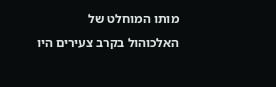מותו המוחלט של האלכוהול בקרב צעירים היו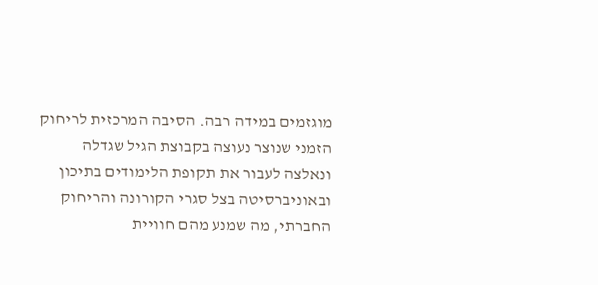מוגזמים במידה רבה. הסיבה המרכזית לריחוק הזמני שנוצר נעוצה בקבוצת הגיל שגדלה ונאלצה לעבור את תקופת הלימודים בתיכון ובאוניברסיטה בצל סגרי הקורונה והריחוק החברתי, מה שמנע מהם חוויית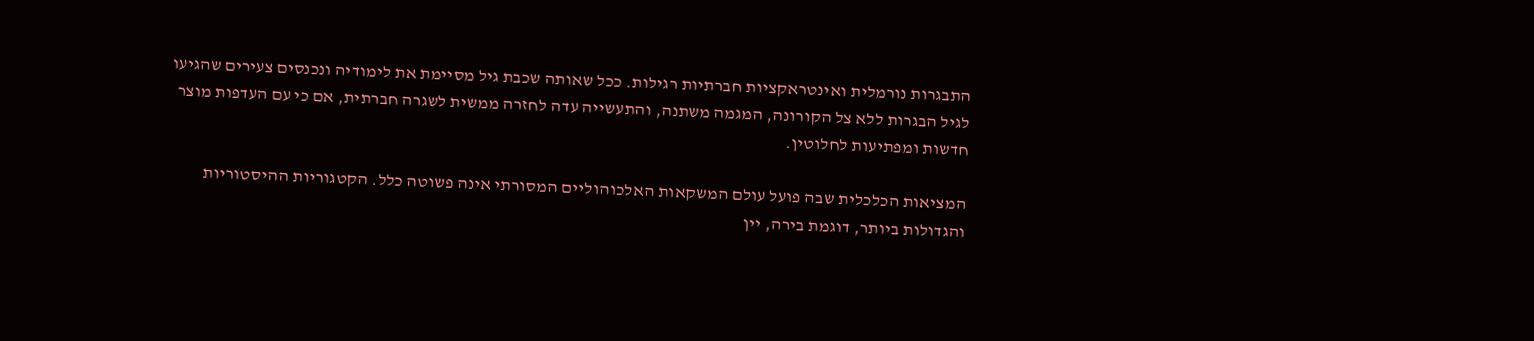התבגרות נורמלית ואינטראקציות חברתיות רגילות. ככל שאותה שכבת גיל מסיימת את לימודיה ונכנסים צעירים שהגיעו לגיל הבגרות ללא צל הקורונה, המגמה משתנה, והתעשייה עדה לחזרה ממשית לשגרה חברתית, אם כי עם העדפות מוצר חדשות ומפתיעות לחלוטין.

המציאות הכלכלית שבה פועל עולם המשקאות האלכוהוליים המסורתי אינה פשוטה כלל. הקטגוריות ההיסטוריות והגדולות ביותר, דוגמת בירה, יין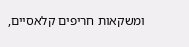ומשקאות חריפים קלאסיים,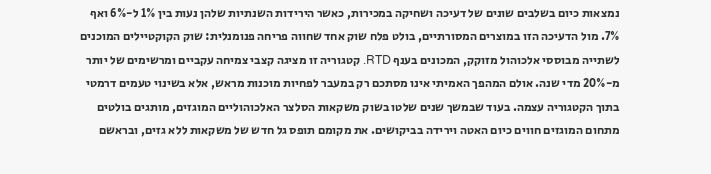נמצאות כיום בשלבים שונים של דעיכה ושחיקה במכירות, כאשר הירידות השנתיות שלהן נעות בין 1% ל-6% ואף 7%. מול הדעיכה הזו במוצרים המסורתיים, בולט פלח שוק אחד שחווה פריחה פנומנלית: שוק הקוקטיילים המוכנים לשתייה מבוססי אלכוהול מזוקק, המכונים בענף RTD. קטגוריה זו מציגה קצבי צמיחה עקביים ומרשימים של יותר מ-20% מדי שנה. אולם המהפך האמיתי אינו מסתכם רק במעבר לפחיות מוכנות מראש, אלא בשינוי טעמים דרמטי בתוך הקטגוריה עצמה. בעוד שבמשך שנים שלטו בשוק משקאות הסלצר האלכוהוליים המוגזים, מותגים בולטים מתחום המוגזים חווים כיום האטה וירידה בביקושים. את מקומם תופס גל חדש של משקאות ללא גזים, ובראשם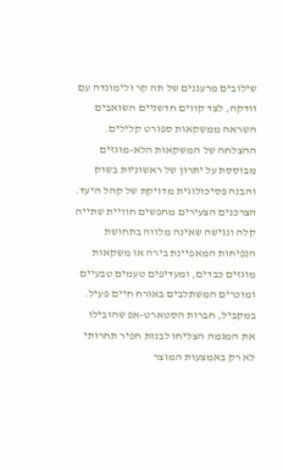שילובים מרעננים של תה קר ולימונדה עם וודקה, לצד קווים חדשניים השואבים השראה ממשקאות ספורט קלילים.
ההצלחה של המשקאות הלא-מוגזים מבוססת על יתרון של ראשוניות בשוק והבנה פסיכולוגית מדויקת של קהל היעד. הצרכנים הצעירים מחפשים חוויית שתייה קלה ונגישה שאינה מלווה בתחושת הנפיחות המאפיינת בירה או משקאות מוגזים כבדים, ומעדיפים טעמים טבעיים ומוכרים המשתלבים באורח חיים פעיל. במקביל, חברות הסטארט-אפ שהובילו את המגמה הצליחו לבנות חפיר תחרותי לא רק באמצעות המוצר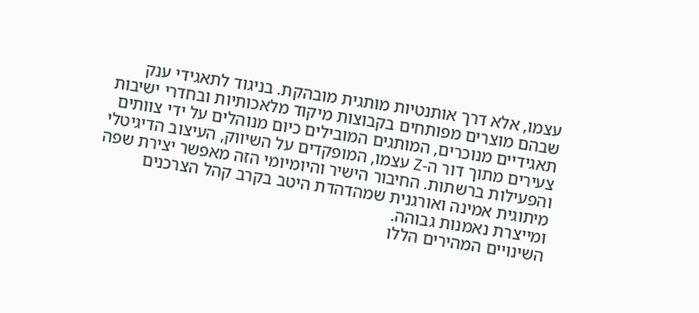עצמו, אלא דרך אותנטיות מותגית מובהקת. בניגוד לתאגידי ענק שבהם מוצרים מפותחים בקבוצות מיקוד מלאכותיות ובחדרי ישיבות תאגידיים מנוכרים, המותגים המובילים כיום מנוהלים על ידי צוותים צעירים מתוך דור ה-Z עצמו, המופקדים על השיווק, העיצוב הדיגיטלי והפעילות ברשתות. החיבור הישיר והיומיומי הזה מאפשר יצירת שפה מיתוגית אמינה ואורגנית שמהדהדת היטב בקרב קהל הצרכנים ומייצרת נאמנות גבוהה.
השינויים המהירים הללו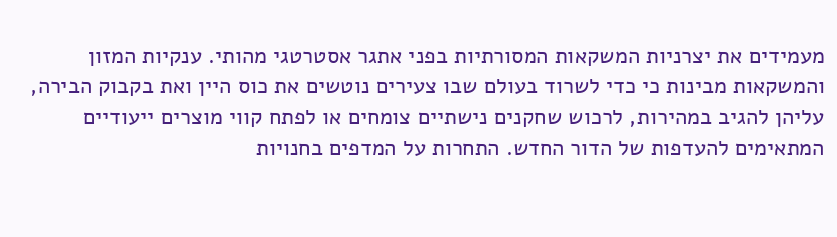מעמידים את יצרניות המשקאות המסורתיות בפני אתגר אסטרטגי מהותי. ענקיות המזון והמשקאות מבינות כי כדי לשרוד בעולם שבו צעירים נוטשים את כוס היין ואת בקבוק הבירה, עליהן להגיב במהירות, לרכוש שחקנים נישתיים צומחים או לפתח קווי מוצרים ייעודיים המתאימים להעדפות של הדור החדש. התחרות על המדפים בחנויות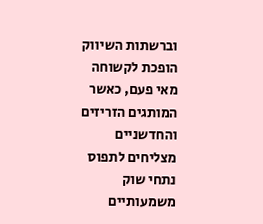וברשתות השיווק הופכת לקשוחה מאי פעם, כאשר המותגים הזריזים והחדשניים מצליחים לתפוס נתחי שוק משמעותיים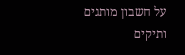על חשבון מותגים ותיקים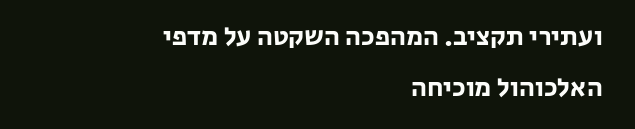ועתירי תקציב. המהפכה השקטה על מדפי האלכוהול מוכיחה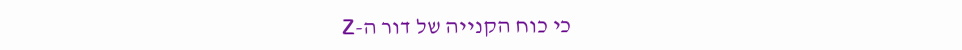כי כוח הקנייה של דור ה-Z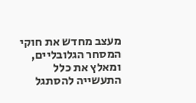מעצב מחדש את חוקי המסחר הגלובליים, ומאלץ את כלל התעשייה להסתגל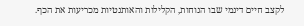לקצב חיים דינמי שבו הנוחות, הקלילות והאותנטיות מכריעות את הכף.